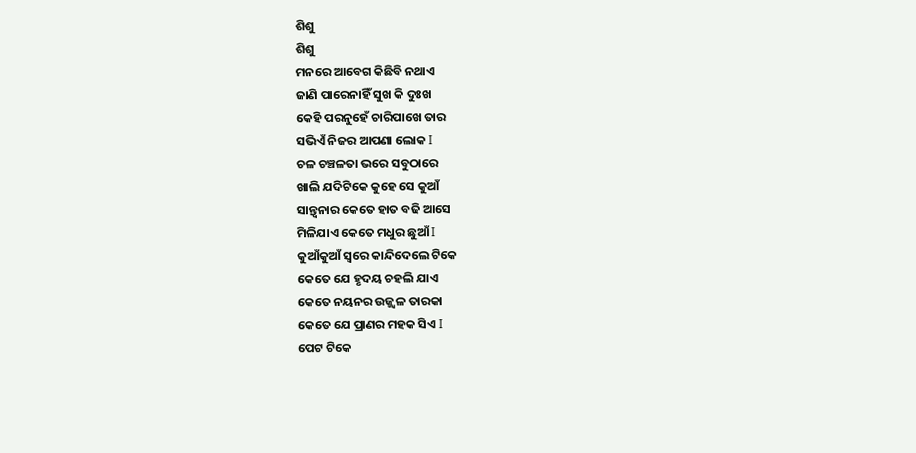ଶିଶୁ
ଶିଶୁ
ମନରେ ଆବେଗ କିଛିବି ନଥାଏ
ଜାଣି ପାରେନାହିଁ ସୁଖ କି ଦୁଃଖ
କେହି ପରନୁହେଁ ଚାରିପାଖେ ତାର
ସଭିଏଁ ନିଜର ଆପଣା ଲୋକ I
ଚଳ ଚଞ୍ଚଳତା ଭରେ ସବୁଠାରେ
ଖାଲି ଯଦିଟିକେ କୁହେ ସେ କୁଆଁ
ସାନ୍ତ୍ୱନାର କେତେ ହାତ ବଢି ଆସେ
ମିଳିଯାଏ କେତେ ମଧୁର ଛୁଆଁ I
କୁଆଁକୁଆଁ ସ୍ୱରେ କାନ୍ଦିଦେଲେ ଟିକେ
କେତେ ଯେ ହୃଦୟ ଚହଲି ଯାଏ
କେତେ ନୟନର ଉଜ୍ଜ୍ୱଳ ତାରକା
କେତେ ଯେ ପ୍ରାଣର ମହକ ସିଏ I
ପେଟ ଟିକେ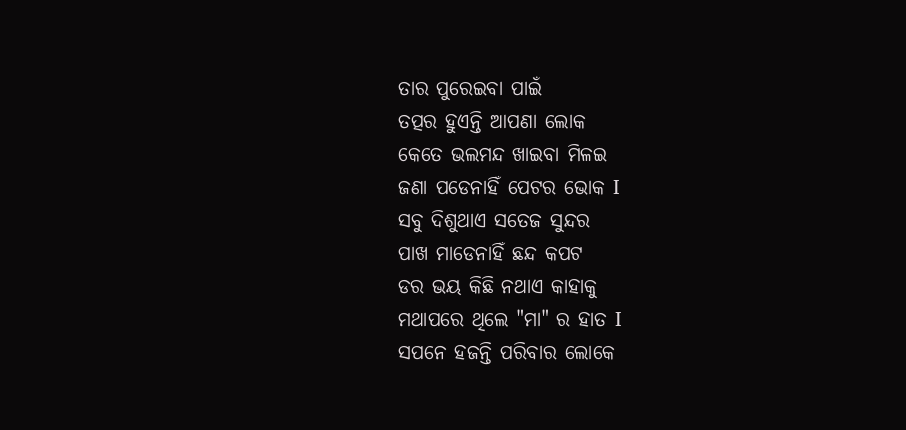ତାର ପୁରେଇବା ପାଇଁ
ତତ୍ପର ହୁଏନ୍ତି ଆପଣା ଲୋକ
କେତେ ଭଲମନ୍ଦ ଖାଇବା ମିଳଇ
ଜଣା ପଡେନାହିଁ ପେଟର ଭୋକ I
ସବୁ ଦିଶୁଥାଏ ସତେଜ ସୁନ୍ଦର
ପାଖ ମାଡେନାହିଁ ଛନ୍ଦ କପଟ
ଡର ଭୟ କିଛି ନଥାଏ କାହାକୁ
ମଥାପରେ ଥିଲେ "ମା" ର ହାତ I
ସପନେ ହଜନ୍ତି ପରିବାର ଲୋକେ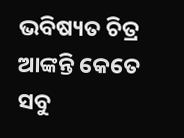ଭବିଷ୍ୟତ ଚିତ୍ର ଆଙ୍କନ୍ତି କେତେ
ସବୁ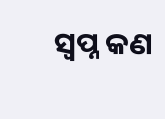ସ୍ୱପ୍ନ କଣ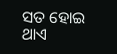ସତ ହୋଇ ଥାଏ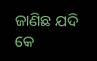ଜାଣିଛ ଯଦି କେ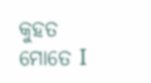କୁହତ ମୋତେ I